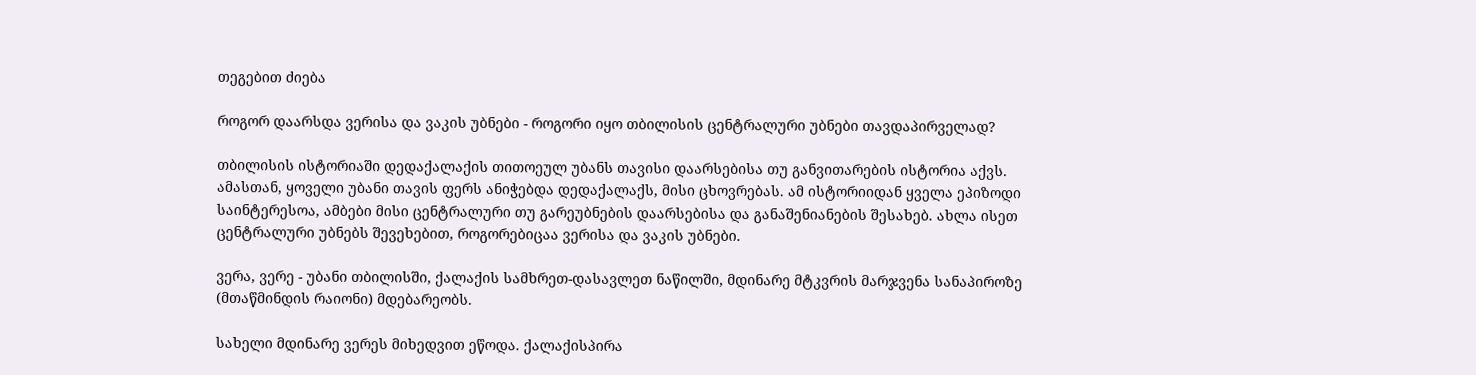თეგებით ძიება

როგორ დაარსდა ვერისა და ვაკის უბნები - როგორი იყო თბილისის ცენტრალური უბნები თავდაპირველად?

თბილისის ისტორიაში დედაქალაქის თითოეულ უბანს თავისი დაარსებისა თუ განვითარების ისტორია აქვს. ამასთან, ყოველი უბანი თავის ფერს ანიჭებდა დედაქალაქს, მისი ცხოვრებას. ამ ისტორიიდან ყველა ეპიზოდი საინტერესოა, ამბები მისი ცენტრალური თუ გარეუბნების დაარსებისა და განაშენიანების შესახებ. ახლა ისეთ ცენტრალური უბნებს შევეხებით, როგორებიცაა ვერისა და ვაკის უბნები.

ვერა, ვერე - უბანი თბილისში, ქალაქის სამხრეთ-დასავლეთ ნაწილში, მდინარე მტკვრის მარჯვენა სანაპიროზე (მთაწმინდის რაიონი) მდებარეობს.

სახელი მდინარე ვერეს მიხედვით ეწოდა. ქალაქისპირა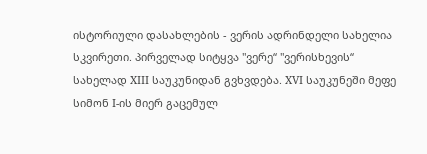ისტორიული დასახლების - ვერის ადრინდელი სახელია სკვირეთი. პირველად სიტყვა "ვერე“ "ვერისხევის“ სახელად XIII საუკუნიდან გვხვდება. XVI საუკუნეში მეფე სიმონ I-ის მიერ გაცემულ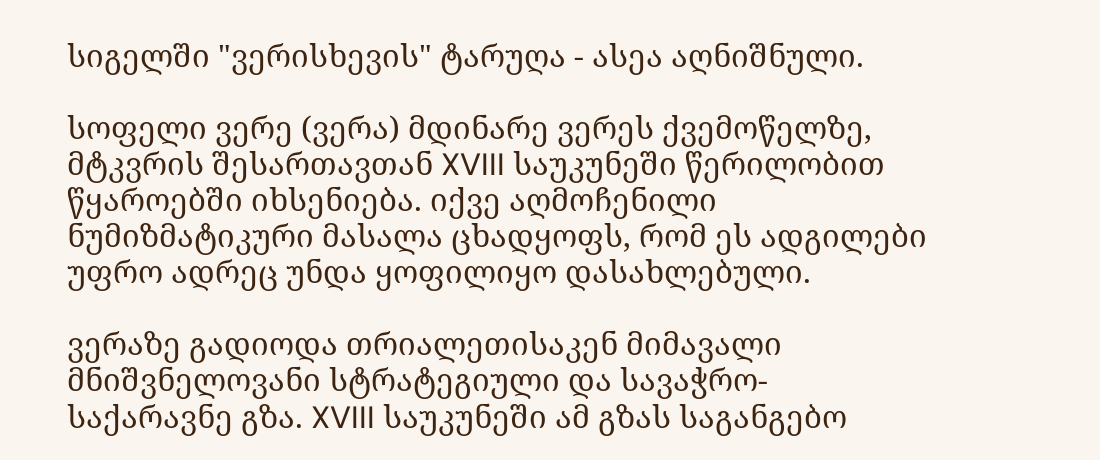სიგელში "ვერისხევის" ტარუღა - ასეა აღნიშნული.

სოფელი ვერე (ვერა) მდინარე ვერეს ქვემოწელზე, მტკვრის შესართავთან XVIII საუკუნეში წერილობით წყაროებში იხსენიება. იქვე აღმოჩენილი ნუმიზმატიკური მასალა ცხადყოფს, რომ ეს ადგილები უფრო ადრეც უნდა ყოფილიყო დასახლებული.

ვერაზე გადიოდა თრიალეთისაკენ მიმავალი მნიშვნელოვანი სტრატეგიული და სავაჭრო-საქარავნე გზა. XVIII საუკუნეში ამ გზას საგანგებო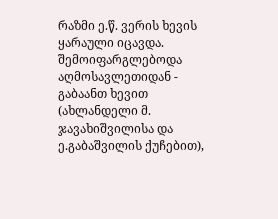რაზმი ე.წ. ვერის ხევის ყარაული იცავდა. შემოიფარგლებოდა აღმოსავლეთიდან - გაბაანთ ხევით (ახლანდელი მ. ჯავახიშვილისა და ე.გაბაშვილის ქუჩებით),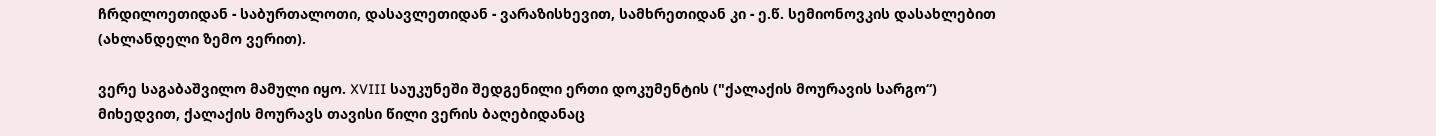ჩრდილოეთიდან - საბურთალოთი, დასავლეთიდან - ვარაზისხევით, სამხრეთიდან კი - ე.წ. სემიონოვკის დასახლებით (ახლანდელი ზემო ვერით).

ვერე საგაბაშვილო მამული იყო. XVIII საუკუნეში შედგენილი ერთი დოკუმენტის ("ქალაქის მოურავის სარგო“) მიხედვით, ქალაქის მოურავს თავისი წილი ვერის ბაღებიდანაც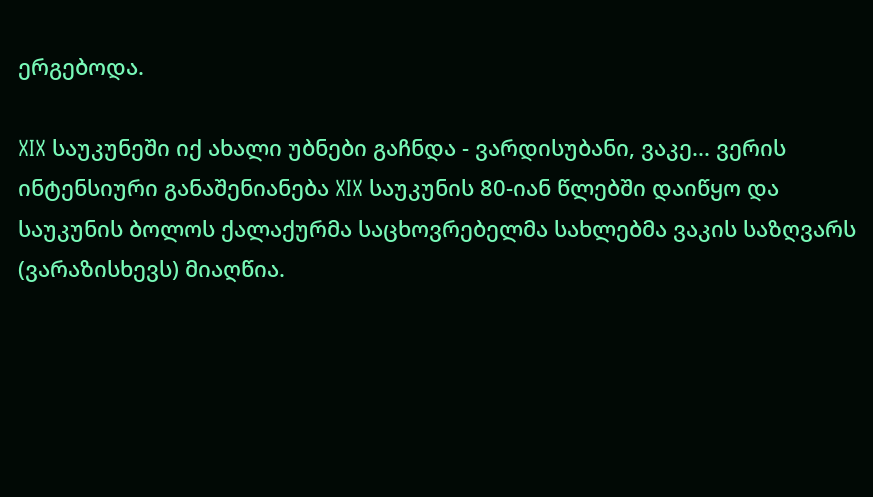ერგებოდა.

XIX საუკუნეში იქ ახალი უბნები გაჩნდა - ვარდისუბანი, ვაკე... ვერის ინტენსიური განაშენიანება XIX საუკუნის 80-იან წლებში დაიწყო და საუკუნის ბოლოს ქალაქურმა საცხოვრებელმა სახლებმა ვაკის საზღვარს (ვარაზისხევს) მიაღწია.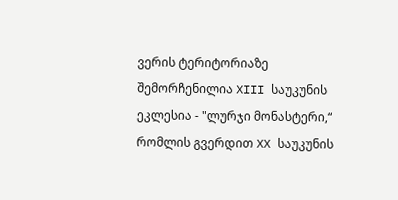ვერის ტერიტორიაზე შემორჩენილია XIII საუკუნის ეკლესია - "ლურჯი მონასტერი,“ რომლის გვერდით XX საუკუნის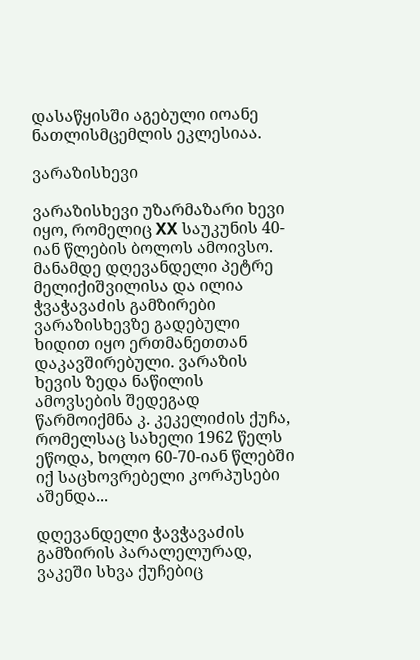დასაწყისში აგებული იოანე ნათლისმცემლის ეკლესიაა.

ვარაზისხევი

ვარაზისხევი უზარმაზარი ხევი იყო, რომელიც XX საუკუნის 40-იან წლების ბოლოს ამოივსო. მანამდე დღევანდელი პეტრე მელიქიშვილისა და ილია ჭვაჭავაძის გამზირები ვარაზისხევზე გადებული ხიდით იყო ერთმანეთთან დაკავშირებული. ვარაზის ხევის ზედა ნაწილის ამოვსების შედეგად წარმოიქმნა კ. კეკელიძის ქუჩა, რომელსაც სახელი 1962 წელს ეწოდა, ხოლო 60-70-იან წლებში იქ საცხოვრებელი კორპუსები აშენდა...

დღევანდელი ჭავჭავაძის გამზირის პარალელურად, ვაკეში სხვა ქუჩებიც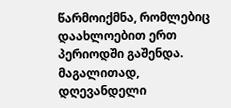წარმოიქმნა, რომლებიც დაახლოებით ერთ პერიოდში გაშენდა. მაგალითად, დღევანდელი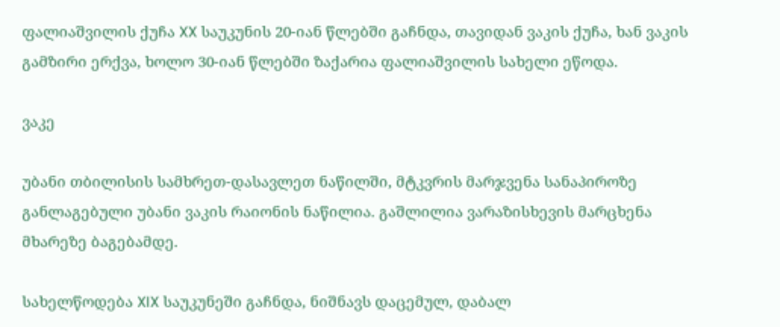ფალიაშვილის ქუჩა XX საუკუნის 20-იან წლებში გაჩნდა, თავიდან ვაკის ქუჩა, ხან ვაკის გამზირი ერქვა, ხოლო 30-იან წლებში ზაქარია ფალიაშვილის სახელი ეწოდა.

ვაკე

უბანი თბილისის სამხრეთ-დასავლეთ ნაწილში, მტკვრის მარჯვენა სანაპიროზე განლაგებული უბანი ვაკის რაიონის ნაწილია. გაშლილია ვარაზისხევის მარცხენა მხარეზე ბაგებამდე.

სახელწოდება XIX საუკუნეში გაჩნდა, ნიშნავს დაცემულ, დაბალ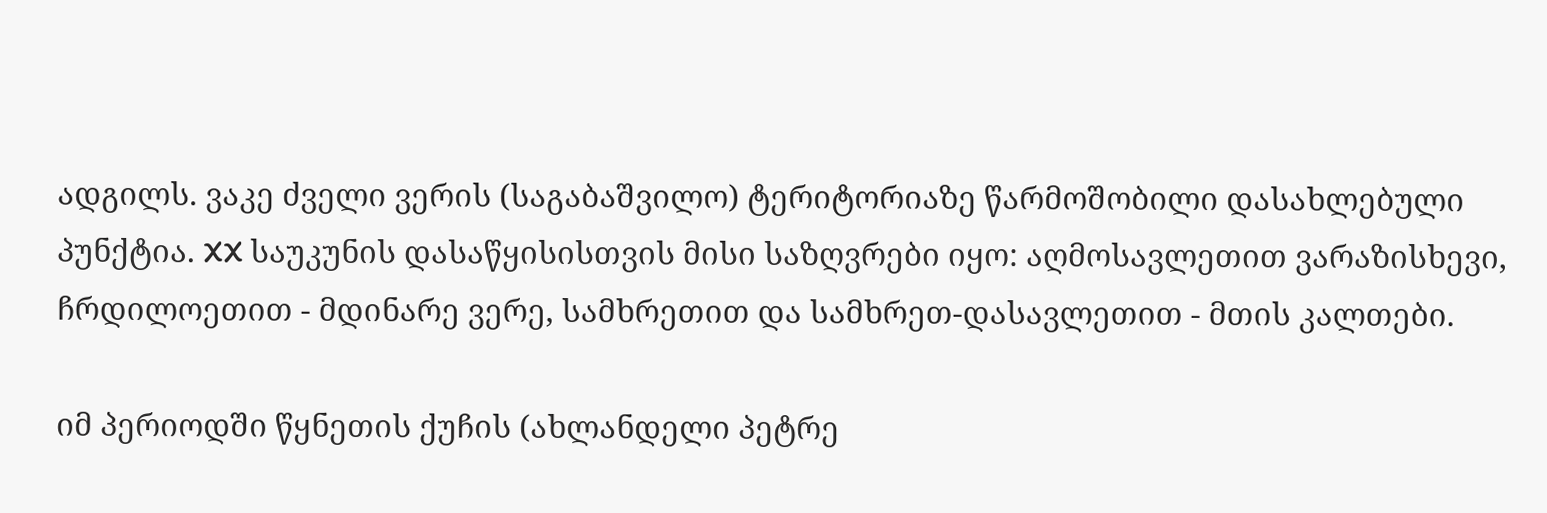ადგილს. ვაკე ძველი ვერის (საგაბაშვილო) ტერიტორიაზე წარმოშობილი დასახლებული პუნქტია. XX საუკუნის დასაწყისისთვის მისი საზღვრები იყო: აღმოსავლეთით ვარაზისხევი, ჩრდილოეთით - მდინარე ვერე, სამხრეთით და სამხრეთ-დასავლეთით - მთის კალთები.

იმ პერიოდში წყნეთის ქუჩის (ახლანდელი პეტრე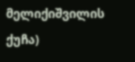მელიქიშვილის ქუჩა)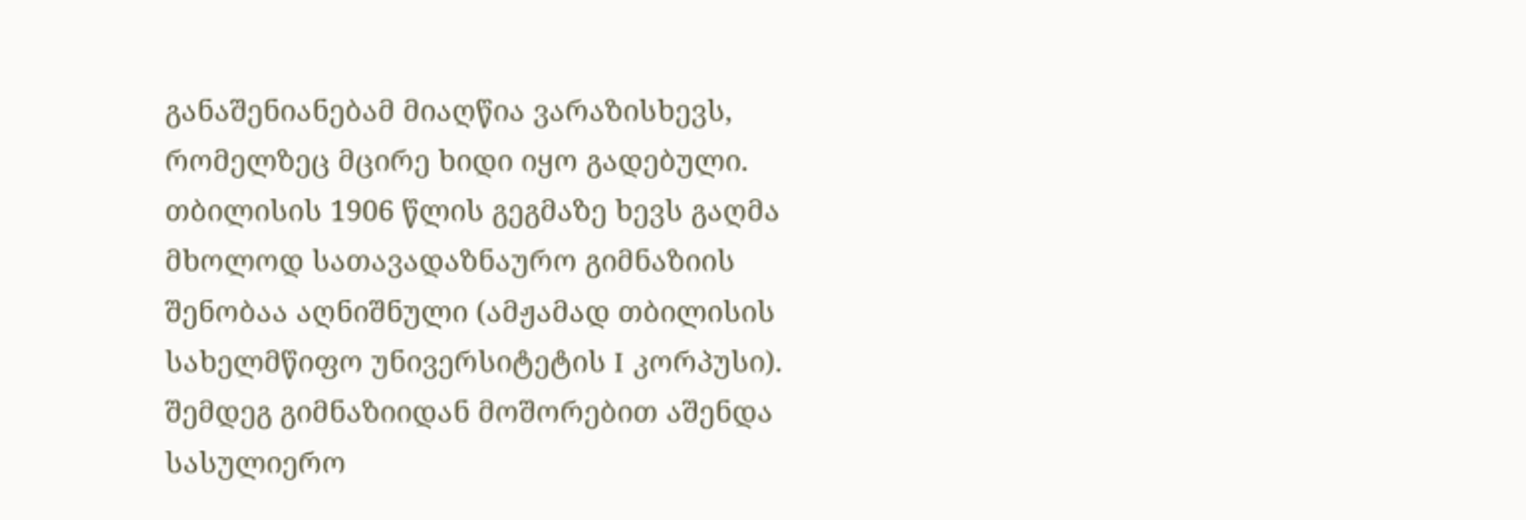განაშენიანებამ მიაღწია ვარაზისხევს, რომელზეც მცირე ხიდი იყო გადებული. თბილისის 1906 წლის გეგმაზე ხევს გაღმა მხოლოდ სათავადაზნაურო გიმნაზიის შენობაა აღნიშნული (ამჟამად თბილისის სახელმწიფო უნივერსიტეტის I კორპუსი). შემდეგ გიმნაზიიდან მოშორებით აშენდა სასულიერო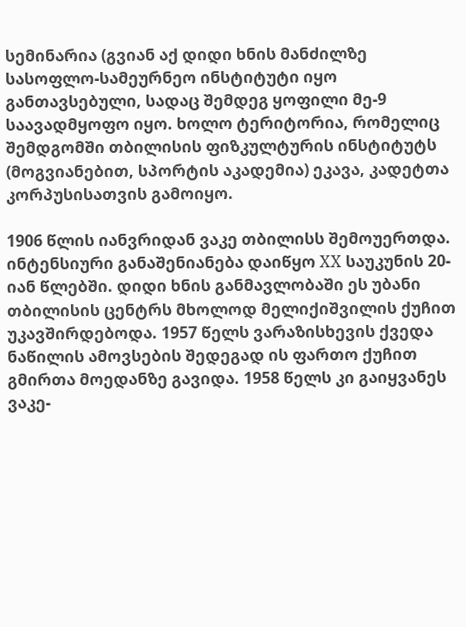სემინარია (გვიან აქ დიდი ხნის მანძილზე სასოფლო-სამეურნეო ინსტიტუტი იყო განთავსებული, სადაც შემდეგ ყოფილი მე-9 საავადმყოფო იყო. ხოლო ტერიტორია, რომელიც შემდგომში თბილისის ფიზკულტურის ინსტიტუტს (მოგვიანებით, სპორტის აკადემია) ეკავა, კადეტთა კორპუსისათვის გამოიყო.

1906 წლის იანვრიდან ვაკე თბილისს შემოუერთდა. ინტენსიური განაშენიანება დაიწყო XX საუკუნის 20-იან წლებში. დიდი ხნის განმავლობაში ეს უბანი თბილისის ცენტრს მხოლოდ მელიქიშვილის ქუჩით უკავშირდებოდა. 1957 წელს ვარაზისხევის ქვედა ნაწილის ამოვსების შედეგად ის ფართო ქუჩით გმირთა მოედანზე გავიდა. 1958 წელს კი გაიყვანეს ვაკე-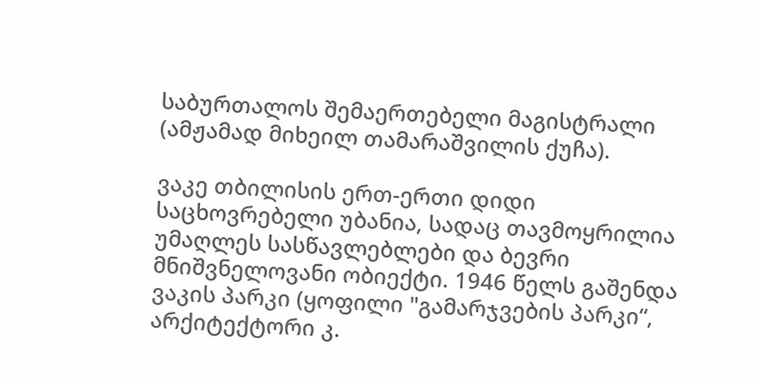საბურთალოს შემაერთებელი მაგისტრალი (ამჟამად მიხეილ თამარაშვილის ქუჩა).

ვაკე თბილისის ერთ-ერთი დიდი საცხოვრებელი უბანია, სადაც თავმოყრილია უმაღლეს სასწავლებლები და ბევრი მნიშვნელოვანი ობიექტი. 1946 წელს გაშენდა ვაკის პარკი (ყოფილი "გამარჯვების პარკი“, არქიტექტორი კ.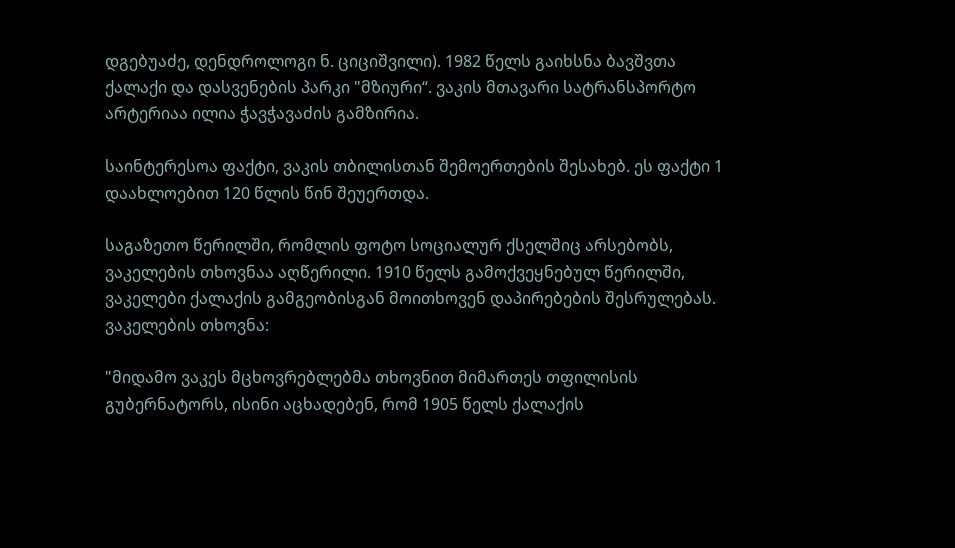დგებუაძე, დენდროლოგი ნ. ციციშვილი). 1982 წელს გაიხსნა ბავშვთა ქალაქი და დასვენების პარკი "მზიური“. ვაკის მთავარი სატრანსპორტო არტერიაა ილია ჭავჭავაძის გამზირია.

საინტერესოა ფაქტი, ვაკის თბილისთან შემოერთების შესახებ. ეს ფაქტი 1 დაახლოებით 120 წლის წინ შეუერთდა.

საგაზეთო წერილში, რომლის ფოტო სოციალურ ქსელშიც არსებობს, ვაკელების თხოვნაა აღწერილი. 1910 წელს გამოქვეყნებულ წერილში, ვაკელები ქალაქის გამგეობისგან მოითხოვენ დაპირებების შესრულებას. ვაკელების თხოვნა:

"მიდამო ვაკეს მცხოვრებლებმა თხოვნით მიმართეს თფილისის გუბერნატორს, ისინი აცხადებენ, რომ 1905 წელს ქალაქის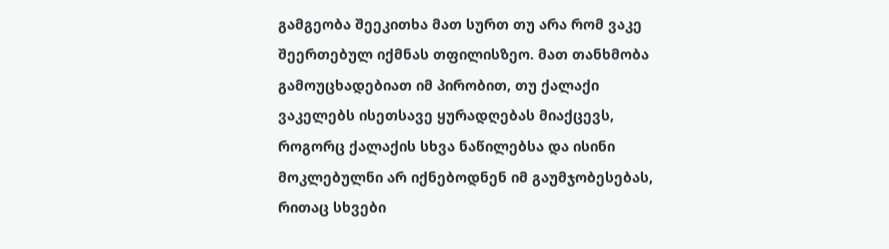გამგეობა შეეკითხა მათ სურთ თუ არა რომ ვაკე შეერთებულ იქმნას თფილისზეო. მათ თანხმობა გამოუცხადებიათ იმ პირობით, თუ ქალაქი ვაკელებს ისეთსავე ყურადღებას მიაქცევს, როგორც ქალაქის სხვა ნაწილებსა და ისინი მოკლებულნი არ იქნებოდნენ იმ გაუმჯობესებას, რითაც სხვები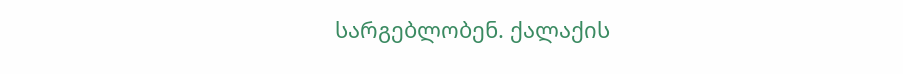სარგებლობენ. ქალაქის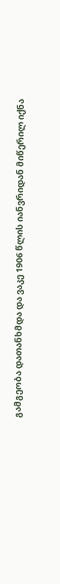გამგეობა დათანხმდა და ვაკე 1906 წლის იანვრიდან მიწერილ იქნა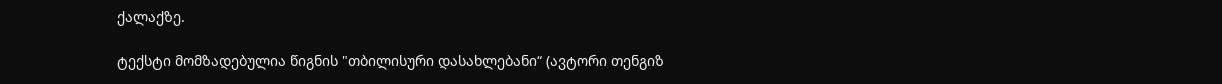ქალაქზე.

ტექსტი მომზადებულია წიგნის "თბილისური დასახლებანი“ (ავტორი თენგიზ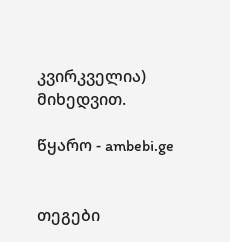კვირკველია) მიხედვით.

წყარო - ambebi.ge


თეგები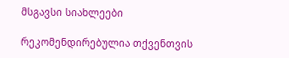მსგავსი სიახლეები

რეკომენდირებულია თქვენთვის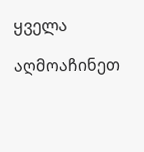ყველა

აღმოაჩინეთ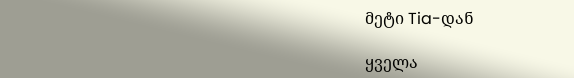მეტი Tia-დან

ყველა